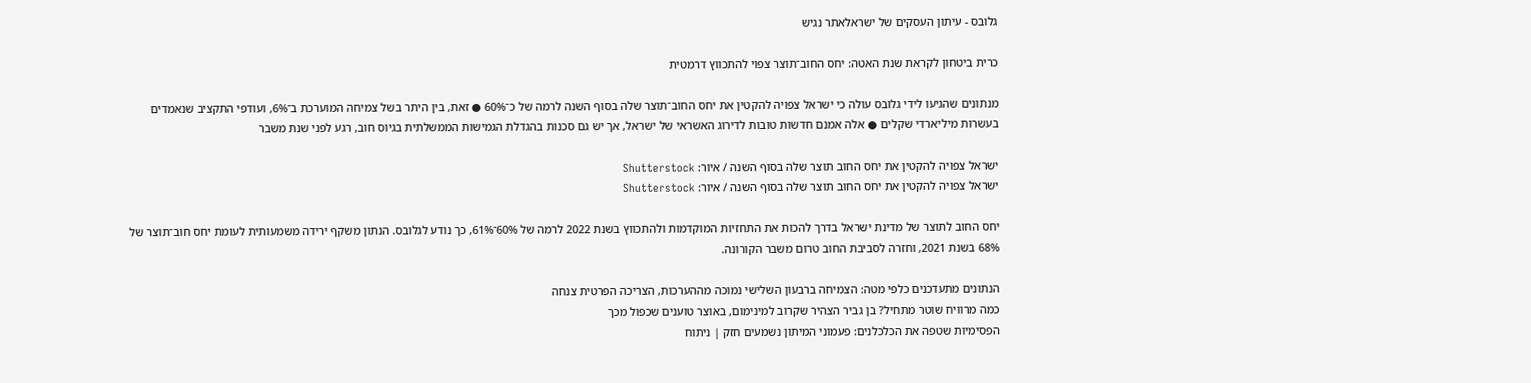גלובס - עיתון העסקים של ישראלאתר נגיש

כרית ביטחון לקראת שנת האטה: יחס החוב־תוצר צפוי להתכווץ דרמטית

מנתונים שהגיעו לידי גלובס עולה כי ישראל צפויה להקטין את יחס החוב־תוצר שלה בסוף השנה לרמה של כ־60% ● זאת, בין היתר בשל צמיחה המוערכת ב־6%, ועודפי התקציב שנאמדים בעשרות מיליארדי שקלים ● אלה אמנם חדשות טובות לדירוג האשראי של ישראל, אך יש גם סכנות בהגדלת הגמישות הממשלתית בגיוס חוב, רגע לפני שנת משבר

ישראל צפויה להקטין את יחס החוב תוצר שלה בסוף השנה / איור: Shutterstock
ישראל צפויה להקטין את יחס החוב תוצר שלה בסוף השנה / איור: Shutterstock

יחס החוב לתוצר של מדינת ישראל בדרך להכות את התחזיות המוקדמות ולהתכווץ בשנת 2022 לרמה של 60%־61%, כך נודע לגלובס. הנתון משקף ירידה משמעותית לעומת יחס חוב־תוצר של 68% בשנת 2021, וחזרה לסביבת החוב טרום משבר הקורונה.

הנתונים מתעדכנים כלפי מטה: הצמיחה ברבעון השלישי נמוכה מההערכות, הצריכה הפרטית צנחה
כמה מרוויח שוטר מתחיל? בן גביר הצהיר שקרוב למינימום, באוצר טוענים שכפול מכך
הפסימיות שטפה את הכלכלנים: פעמוני המיתון נשמעים חזק | ניתוח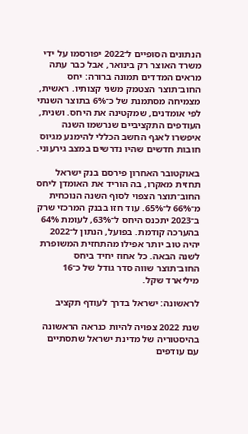הנתונים הסופיים ל־2022 יפורסמו על ידי משרד האוצר רק בינואר, אבל כבר עתה מראים המדדים תמונה ברורה: יחס החוב־תוצר הצטמק משני קצותיו. ראשית, מצמיחה מסתמנת של כ־6% בתוצר השנתי לפי אומדנים, שמקטינה את היחס. ושנית, העודפים התקציביים שנרשמו השנה איפשרו לאגף החשב הכללי להימנע מגיוס חובות חדשים שהיו נדרשים במצב גירעוני.

באוקטובר האחרון פירסם בנק ישראל תחזית מאקרו, בה הוריד את האומדן ליחס החוב־תוצר הצפוי לסוף השנה הנוכחית מ־66% ל־65%. עוד חזו בבנק המרכזי שרק ב־2023 יתכנס היחס ל־63%, לעומת 64% בהערכה קודמת. בפועל, הנתון ל־2022 יהיה טוב יותר אפילו מהתחזית המשופרת לשנה הבאה. כל אחוז יחיד ביחס החוב־תוצר שווה סדר גודל של כ־16 מיליארד שקל.

לראשונה: ישראל בדרך לעודף תקציב

שנת 2022 צפויה להיות כנראה הראשונה בהיסטוריה של מדינת ישראל שתסתיים עם עודפים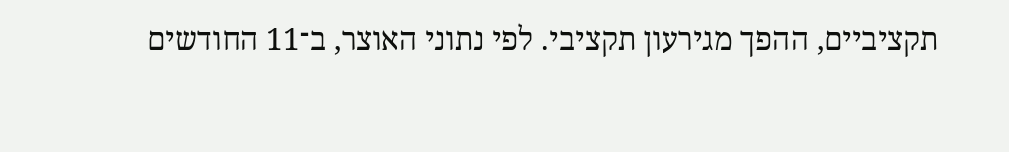תקציביים, ההפך מגירעון תקציבי. לפי נתוני האוצר, ב־11 החודשים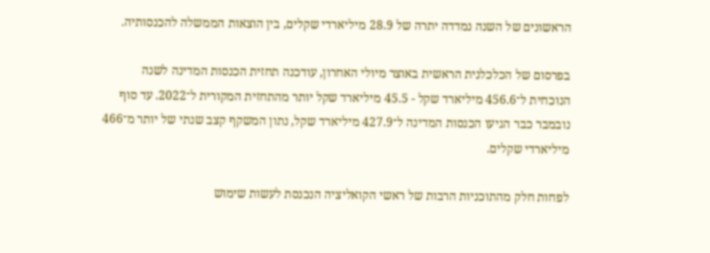הראשונים של השנה נמדדה יתרה של 28.9 מיליארדי שקלים, בין הוצאות הממשלה להכנסותיה.

בפרסום של הכלכלנית הראשית באוצר מיולי האחרון, עודכנה תחזית הכנסות המדינה לשנה הנוכחית ל־456.6 מיליארד שקל - 45.5 מיליארד שקל יותר מהתחזית המקורית ל־2022. עד סוף נובמבר כבר הגיעו הכנסות המדינה ל־427.9 מיליארד שקל, נתון המשקף קצב שנתי של יותר מ־466 מיליארדי שקלים.

לפחות חלק מהתוכניות הרבות של ראשי הקואליציה הנכנסת לעשות שימוש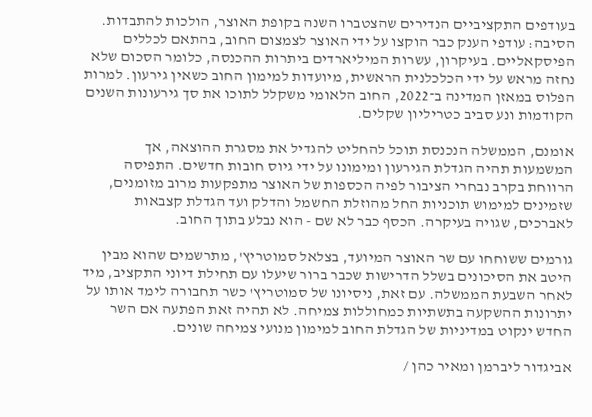בעודפים התקציביים הנדירים שהצטברו השנה בקופת האוצר, הולכות להתבדות. הסיבה: עודפי הענק כבר הוקצו על ידי האוצר לצמצום החוב, בהתאם לכללים הפיסקאליים. בעיקרון, עשרות המיליארדים ביתרות ההכנסה, כלומר הסכום שלא נחזה מראש על ידי הכלכלנית הראשית, מיועדות למימון החוב כשאין גירעון. למרות הפלוס במאזן המדינה ב־2022, החוב הלאומי משקלל לתוכו את סך גירעונות השנים הקודמות ונע סביב כטריליון שקלים.

אומנם, הממשלה הנכנסת תוכל להחליט להגדיל את מסגרת ההוצאה, אך המשמעות תהיה הגדלת הגירעון ומימונו על ידי גיוס חובות חדשים. התפיסה הרווחת בקרב נבחרי הציבור לפיה הכספות של האוצר מתפקעות מרוב מזומנים, שזמינים למימוש תוכניות החל מהוזלת החשמל והדלק ועד הגדלת קצבאות לאברכים, שגויה בעיקרה. הכסף כבר לא שם - הוא נבלע בתוך החוב.

גורמים ששוחחו עם שר האוצר המיועד, בצלאל סמוטריץ', מתרשמים שהוא מבין היטב את הסיכונים בשלל הדרישות שכבר ברור שיעלו עם תחילת דיוני התקציב, מיד לאחר השבעת הממשלה. עם זאת, ניסיונו של סמוטריץ' כשר תחבורה לימד אותו על יתרונות ההשקעה בתשתיות כמחוללות צמיחה. לא תהיה זאת הפתעה אם השר החדש ינקוט במדיניות של הגדלת החוב למימון מנועי צמיחה שונים.

אביגדור ליברמן ומאיר כהן /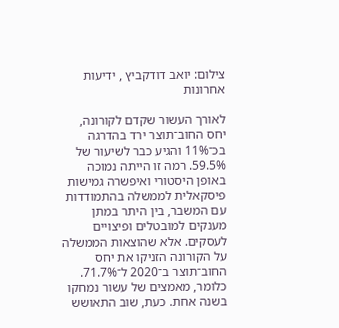צילום: יואב דודקביץ , ידיעות אחרונות

לאורך העשור שקדם לקורונה, יחס החוב־תוצר ירד בהדרגה בכ־11% והגיע כבר לשיעור של 59.5%. רמה זו הייתה נמוכה באופן היסטורי ואיפשרה גמישות פיסקאלית לממשלה בהתמודדות עם המשבר, בין היתר במתן מענקים למובטלים ופיצויים לעסקים. אלא שהוצאות הממשלה על הקורונה הזניקו את יחס החוב־תוצר ב־2020 ל־71.7%. כלומר, מאמצים של עשור נמחקו בשנה אחת. כעת, שוב התאושש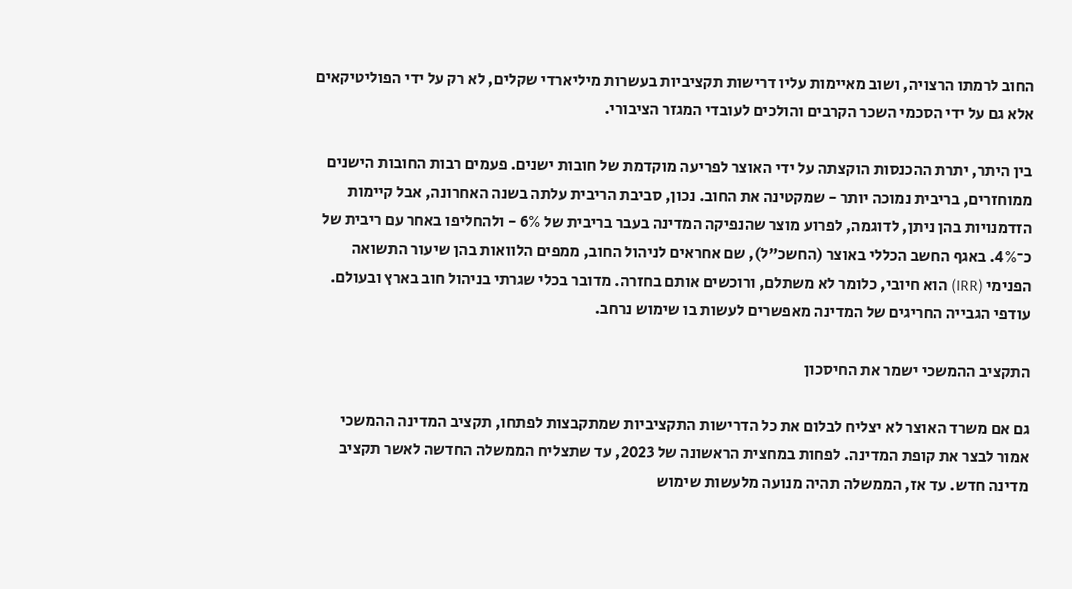החוב לרמתו הרצויה, ושוב מאיימות עליו דרישות תקציביות בעשרות מיליארדי שקלים, לא רק על ידי הפוליטיקאים אלא גם על ידי הסכמי השכר הקרבים והולכים לעובדי המגזר הציבורי.

בין היתר, יתרת ההכנסות הוקצתה על ידי האוצר לפריעה מוקדמת של חובות ישנים. פעמים רבות החובות הישנים ממוחזרים, בריבית נמוכה יותר - שמקטינה את החוב. נכון, סביבת הריבית עלתה בשנה האחרונה, אבל קיימות הזדמנויות בהן ניתן, לדוגמה, לפרוע מוצר שהנפיקה המדינה בעבר בריבית של 6% - ולהחליפו באחר עם ריבית של כ־4%. באגף החשב הכללי באוצר (החשכ"ל), שם אחראים לניהול החוב, ממפים הלוואות בהן שיעור התשואה הפנימי (IRR) הוא חיובי, כלומר לא משתלם, ורוכשים אותם בחזרה. מדובר בכלי שגרתי בניהול חוב בארץ ובעולם. עודפי הגבייה החריגים של המדינה מאפשרים לעשות בו שימוש נרחב.

התקציב ההמשכי ישמר את החיסכון

גם אם משרד האוצר לא יצליח לבלום את כל הדרישות התקציביות שמתקבצות לפתחו, תקציב המדינה ההמשכי אמור לבצר את קופת המדינה. לפחות במחצית הראשונה של 2023, עד שתצליח הממשלה החדשה לאשר תקציב מדינה חדש. עד אז, הממשלה תהיה מנועה מלעשות שימוש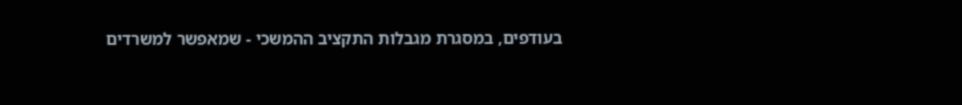בעודפים, במסגרת מגבלות התקציב ההמשכי - שמאפשר למשרדים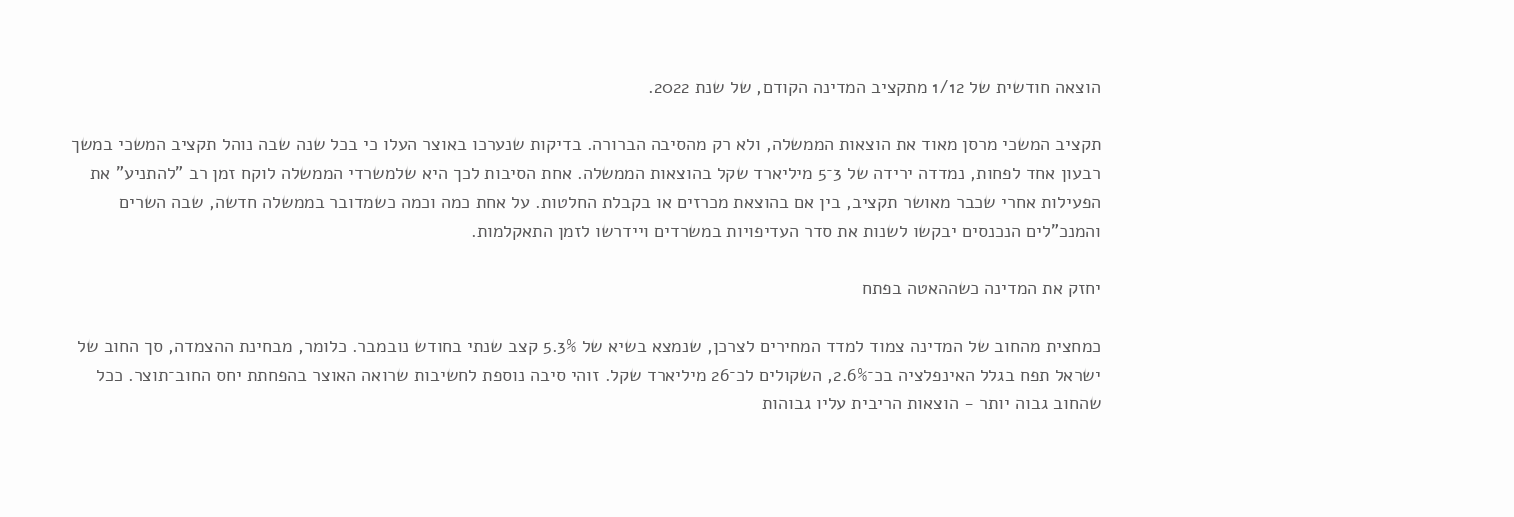הוצאה חודשית של 1/12 מתקציב המדינה הקודם, של שנת 2022.

תקציב המשכי מרסן מאוד את הוצאות הממשלה, ולא רק מהסיבה הברורה. בדיקות שנערכו באוצר העלו כי בכל שנה שבה נוהל תקציב המשכי במשך רבעון אחד לפחות, נמדדה ירידה של 3־5 מיליארד שקל בהוצאות הממשלה. אחת הסיבות לכך היא שלמשרדי הממשלה לוקח זמן רב "להתניע" את הפעילות אחרי שכבר מאושר תקציב, בין אם בהוצאת מכרזים או בקבלת החלטות. על אחת כמה וכמה כשמדובר בממשלה חדשה, שבה השרים והמנכ"לים הנכנסים יבקשו לשנות את סדר העדיפויות במשרדים ויידרשו לזמן התאקלמות.

יחזק את המדינה כשההאטה בפתח

כמחצית מהחוב של המדינה צמוד למדד המחירים לצרכן, שנמצא בשיא של 5.3% קצב שנתי בחודש נובמבר. כלומר, מבחינת ההצמדה, סך החוב של ישראל תפח בגלל האינפלציה בכ־2.6%, השקולים לכ־26 מיליארד שקל. זוהי סיבה נוספת לחשיבות שרואה האוצר בהפחתת יחס החוב־תוצר. ככל שהחוב גבוה יותר - הוצאות הריבית עליו גבוהות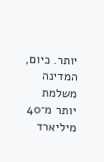יותר. כיום, המדינה משלמת יותר מ־40 מיליארד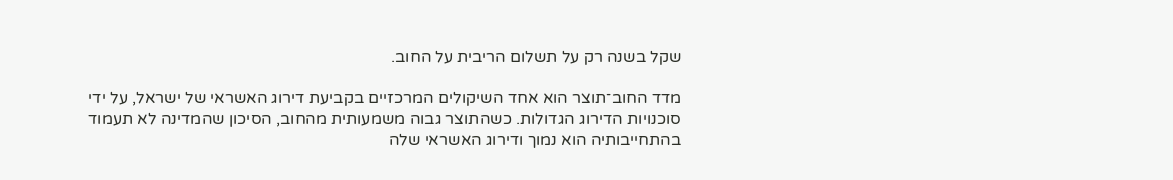שקל בשנה רק על תשלום הריבית על החוב.

מדד החוב־תוצר הוא אחד השיקולים המרכזיים בקביעת דירוג האשראי של ישראל, על ידי סוכנויות הדירוג הגדולות. כשהתוצר גבוה משמעותית מהחוב, הסיכון שהמדינה לא תעמוד בהתחייבותיה הוא נמוך ודירוג האשראי שלה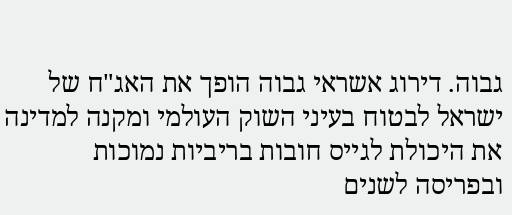גבוה. דירוג אשראי גבוה הופך את האג"ח של ישראל לבטוח בעיני השוק העולמי ומקנה למדינה את היכולת לגייס חובות בריביות נמוכות ובפריסה לשנים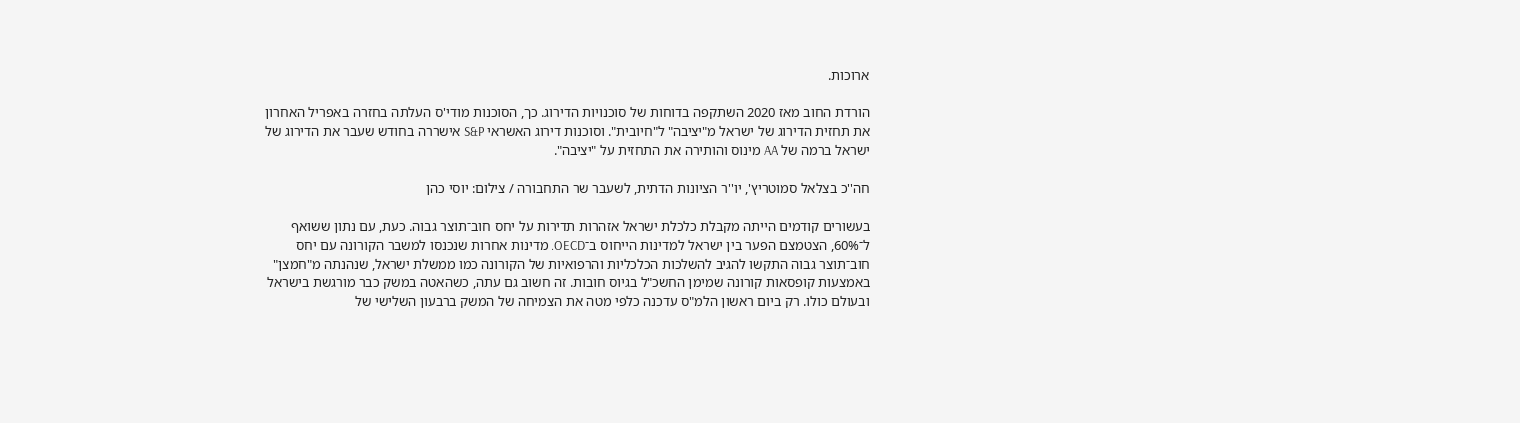ארוכות.

הורדת החוב מאז 2020 השתקפה בדוחות של סוכנויות הדירוג. כך, הסוכנות מודי'ס העלתה בחזרה באפריל האחרון את תחזית הדירוג של ישראל מ"יציבה" ל"חיובית". וסוכנות דירוג האשראי S&P אישררה בחודש שעבר את הדירוג של ישראל ברמה של AA מינוס והותירה את התחזית על "יציבה".

חה''כ בצלאל סמוטריץ', יו''ר הציונות הדתית, לשעבר שר התחבורה / צילום: יוסי כהן

בעשורים קודמים הייתה מקבלת כלכלת ישראל אזהרות תדירות על יחס חוב־תוצר גבוה. כעת, עם נתון ששואף ל־60%, הצטמצם הפער בין ישראל למדינות הייחוס ב־OECD. מדינות אחרות שנכנסו למשבר הקורונה עם יחס חוב־תוצר גבוה התקשו להגיב להשלכות הכלכליות והרפואיות של הקורונה כמו ממשלת ישראל, שנהנתה מ"חמצן" באמצעות קופסאות קורונה שמימן החשכ"ל בגיוס חובות. זה חשוב גם עתה, כשהאטה במשק כבר מורגשת בישראל ובעולם כולו. רק ביום ראשון הלמ"ס עדכנה כלפי מטה את הצמיחה של המשק ברבעון השלישי של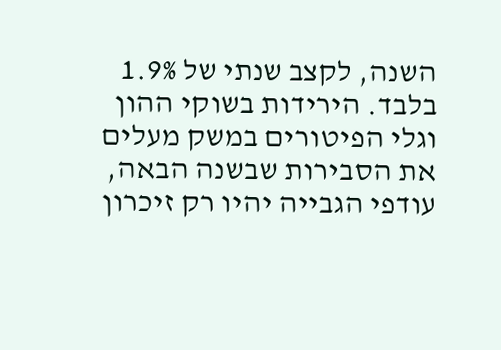השנה, לקצב שנתי של 1.9% בלבד. הירידות בשוקי ההון וגלי הפיטורים במשק מעלים את הסבירות שבשנה הבאה, עודפי הגבייה יהיו רק זיכרון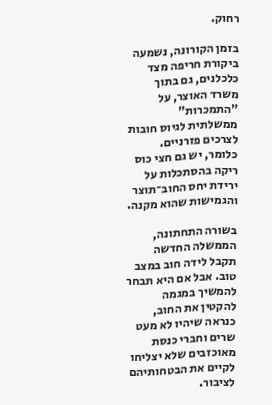רחוק.

בזמן הקורונה, נשמעה ביקורת חריפה מצד כלכלנים, גם בתוך משרד האוצר, על "התמכרות" ממשלתית לגיוס חובות לצרכים פזרניים. כלומר, יש גם חצי כוס ריקה בהסתכלות על ירידת יחס החוב־תוצר והגמישות שהוא מקנה.

בשורה התחתונה, הממשלה החדשה תקבל לידה חוב במצב טוב. אבל אם היא תבחר להמשיך במגמה להקטין את החוב, כנראה שיהיו לא מעט שרים וחברי כנסת מאוכזבים שלא יצליחו לקיים את הבטחותיהם לציבור.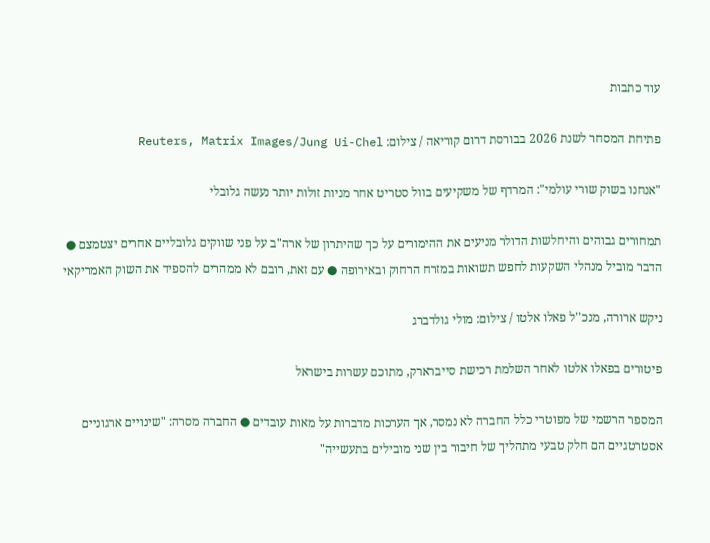עוד כתבות

פתיחת המסחר לשנת 2026 בבורסת דרום קוריאה / צילום: Reuters, Matrix Images/Jung Ui-Chel

"אנחנו בשוק שורי עולמי": המרדף של משקיעים בוול סטריט אחר מניות זולות יותר נעשה גלובלי

תמחורים גבוהים והיחלשות הדולר מניעים את ההימורים על כך שהיתרון של ארה"ב על פני שווקים גלובליים אחרים יצטמצם ● הדבר מוביל מנהלי השקעות לחפש תשואות במזרח הרחוק ובאירופה ● עם זאת, רובם לא ממהרים להספיד את השוק האמריקאי

ניקש ארורה, מנכ''ל פאלו אלטו / צילום: מולי גולדברג

פיטורים בפאלו אלטו לאחר השלמת רכישת סייברארק, מתוכם עשרות בישראל

המספר הרשמי של מפוטרי כלל החברה לא נמסר, אך הערכות מדברות על מאות עובדים ● החברה מסרה: "שינויים ארגוניים אסטרטגיים הם חלק טבעי מתהליך של חיבור בין שני מובילים בתעשייה"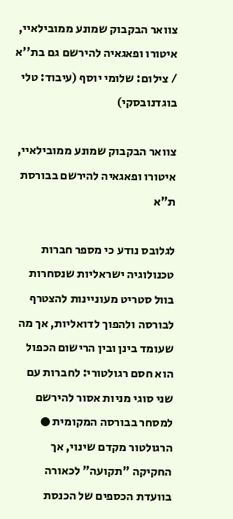צוואר הבקבוק שמונע ממובילאיי, איטורו ופאגאיה להירשם גם בת''א / צילום: שלומי יוסף (עיבוד: טלי בוגדנובסקי)

צוואר הבקבוק שמונע ממובילאיי, איטורו ופאגאיה להירשם בבורסת ת"א

לגלובס נודע כי מספר חברות טכנולוגיה ישראליות שנסחרות בוול סטריט מעוניינות להצטרף לבורסה ולהפוך לדואליות, אך מה שעומד בינן ובין הרישום הכפול הוא חסם רגולטורי: לחברות עם שני סוגי מניות אסור להירשם למסחר בבורסה המקומית ● הרגולטור מקדם שינוי, אך החקיקה "תקועה" לכאורה בוועדת הכספים של הכנסת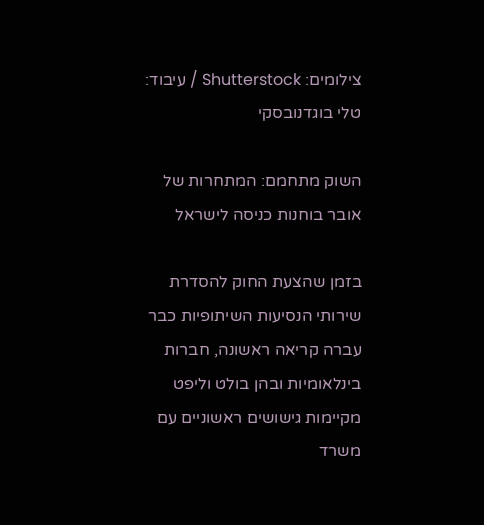צילומים: Shutterstock / עיבוד: טלי בוגדנובסקי

השוק מתחמם: המתחרות של אובר בוחנות כניסה לישראל

בזמן שהצעת החוק להסדרת שירותי הנסיעות השיתופיות כבר עברה קריאה ראשונה, חברות בינלאומיות ובהן בולט וליפט מקיימות גישושים ראשוניים עם משרד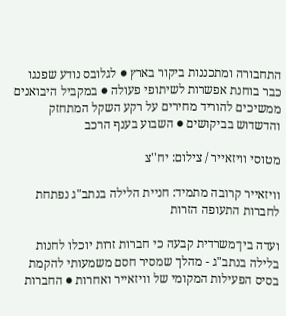התחבורה ומתכננות ביקור בארץ ● לגלובס נודע שפנגו כבר בוחנת אפשרות לשיתופי פעולה ● במקביל היבואנים ממשיכים להוריד מחירים על רקע השקל המתחזק והדשדוש בביקושים ● השבוע בענף הרכב

מטוסי וויזאייר / צילום: יח''צ

וויזאייר קרובה מתמיד: חניית הלילה בנתב"ג נפתחת לחברות התעופה הזרות

ועדה בין־משרדית קבעה כי חברות זרות יוכלו לחנות בלילה בנתב"ג - מהלך שמסיר חסם משמעותי להקמת בסיס הפעילות המקומי של וויזאייר ואחרות ● החברות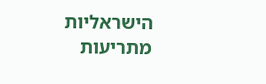הישראליות מתריעות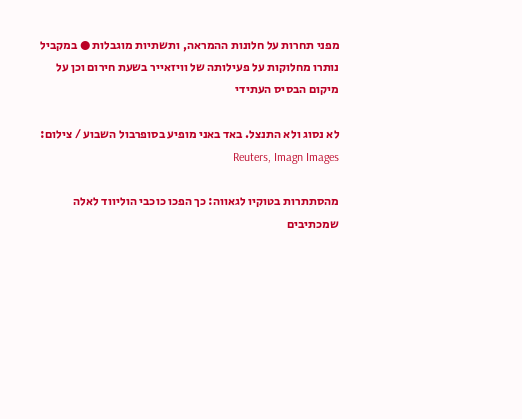מפני תחרות על חלונות ההמראה, ותשתיות מוגבלות ● במקביל נותרו מחלוקות על פעילותה של וויזאייר בשעת חירום וכן על מיקום הבסיס העתידי

לא נסוג ולא התנצל. באד באני מופיע בסופרבול השבוע / צילום: Reuters, Imagn Images

מהסתתרות בטוקיו לגאווה: כך הפכו כוכבי הוליווד לאלה שמכתיבים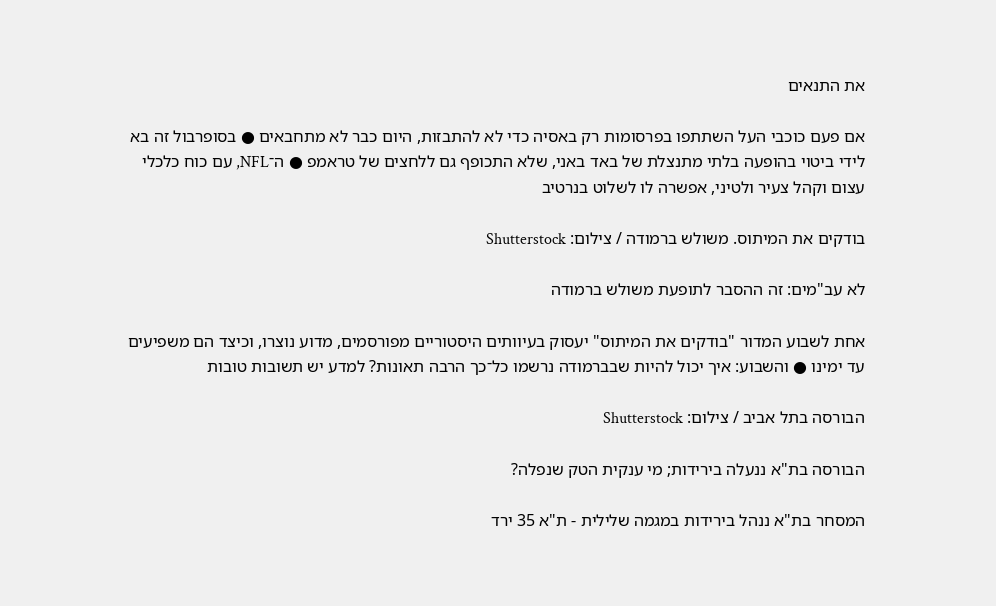את התנאים

אם פעם כוכבי העל השתתפו בפרסומות רק באסיה כדי לא להתבזות, היום כבר לא מתחבאים ● בסופרבול זה בא לידי ביטוי בהופעה בלתי מתנצלת של באד באני, שלא התכופף גם ללחצים של טראמפ ● ה־NFL, עם כוח כלכלי עצום וקהל צעיר ולטיני, אפשרה לו לשלוט בנרטיב

בודקים את המיתוס. משולש ברמודה / צילום: Shutterstock

לא עב"מים: זה ההסבר לתופעת משולש ברמודה

אחת לשבוע המדור "בודקים את המיתוס" יעסוק בעיוותים היסטוריים מפורסמים, מדוע נוצרו, וכיצד הם משפיעים עד ימינו ● והשבוע: איך יכול להיות שבברמודה נרשמו כל־כך הרבה תאונות? למדע יש תשובות טובות

הבורסה בתל אביב / צילום: Shutterstock

הבורסה בת"א ננעלה בירידות; מי ענקית הטק שנפלה?

המסחר בת"א ננהל בירידות במגמה שלילית - ת"א 35 ירד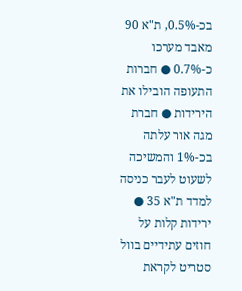בכ-0.5%, ת"א 90 מאבד מערכו כ-0.7% ● חברות התעופה הובילו את הירידות ● חברת מגה אור עלתה בכ-1% והמשיכה לשעוט לעבר כניסה למדד ת"א 35 ● ירידות קלות על חוזים עתידיים בוול סטריט לקראת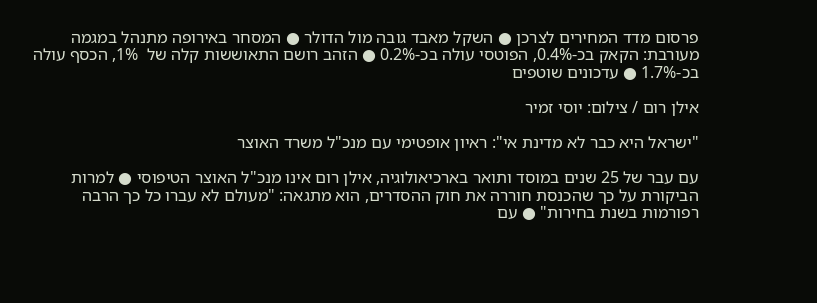פרסום מדד המחירים לצרכן ● השקל מאבד גובה מול הדולר ● המסחר באירופה מתנהל במגמה מעורבת: הקאק בכ-0.4%, הפוטסי עולה בכ-0.2% ● הזהב רושם התאוששות קלה של  1%, הכסף עולה בכ-1.7% ● עדכונים שוטפים

אילן רום / צילום: יוסי זמיר

"ישראל היא כבר לא מדינת אי": ראיון אופטימי עם מנכ"ל משרד האוצר

עם עבר של 25 שנים במוסד ותואר בארכיאולוגיה, אילן רום אינו מנכ"ל האוצר הטיפוסי ● למרות הביקורת על כך שהכנסת חוררה את חוק ההסדרים, הוא מתגאה: "מעולם לא עברו כל כך הרבה רפורמות בשנת בחירות" ● עם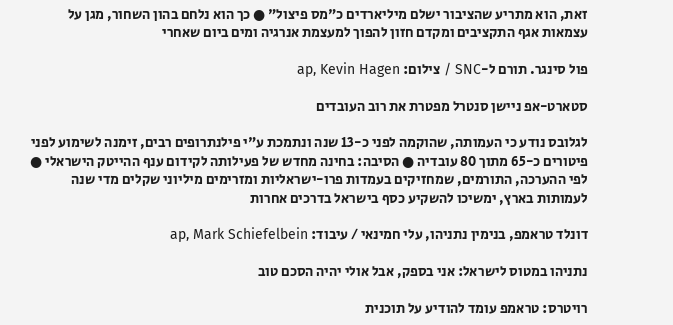זאת, הוא מתריע שהציבור ישלם מיליארדים כ"מס פיצול" ● כך הוא נלחם בהון השחור, מגן על עצמאות אגף התקציבים ומקדם חזון להפוך למעצמת אנרגיה ומים ביום שאחרי

פול סינגר. תורם ל-SNC / צילום: ap, Kevin Hagen

סטארט-אפ ניישן סנטרל מפטרת את רוב העובדים

לגלובס נודע כי העמותה, שהוקמה לפני כ-13 שנה ונתמכת ע"י פילנתרופים רבים, זימנה לשימוע לפני פיטורים כ-65 מתוך 80 עובדיה ● הסיבה: בחינה מחדש של פעילותה לקידום ענף ההייטק הישראלי ● לפי ההערכה, התורמים, שמחזיקים בעמדות פרו-ישראליות ומזרימים מיליוני שקלים מדי שנה לעמותות בארץ, ימשיכו להשקיע כסף בישראל בדרכים אחרות

דונלד טראמפ, בנימין נתניהו, עלי חמינאי / עיבוד: ap, Mark Schiefelbein

נתניהו במטוס לישראל: אני בספק, אבל אולי יהיה הסכם טוב

רויטרס: טראמפ עומד להודיע על תוכנית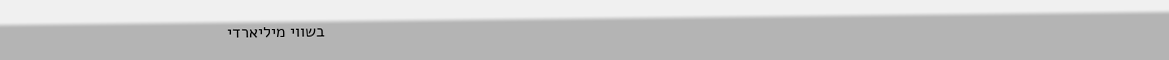בשווי מיליארדי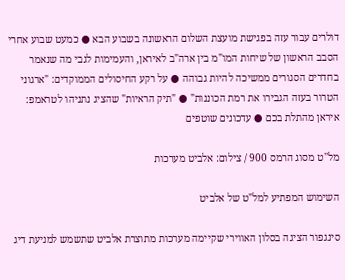דולרים עבור עזה בפגישת מועצת השלום הראשונה בשבוע הבא ● כמעט שבוע אחרי הסבב הראשון של שיחות המו"מ בין ארה"ב לאיראן, והעמימות לגבי מה שנאמר בחדרים הסגורים ממשיכה להיות גבוהה ● על רקע החיסולים הממוקדים: "ארגוני הטרור בעזה הגבירו את רמת הכוננות" ● "תיק הראיות" שהציג נתניהו לטראמפ: איראן מהתלת בכם ● עדכונים שוטפים

מל''ט מסוג הרמס 900 / צילום: אלביט מערכות

השימוש המפתיע למל"ט של אלביט

סינגפור הציגה בסלון האווירי שקיימה מערכות מתוצרת אלביט שתשמש למניעת דיג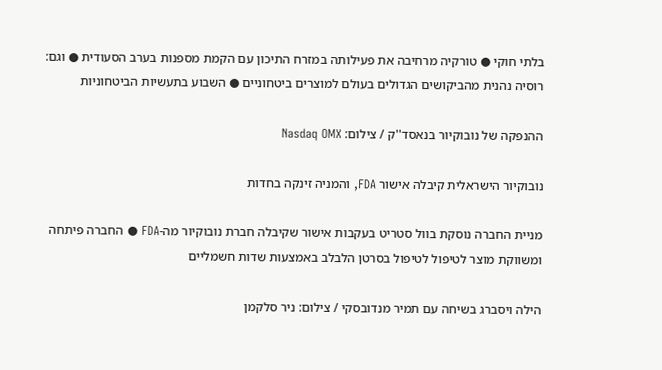בלתי חוקי ● טורקיה מרחיבה את פעילותה במזרח התיכון עם הקמת מספנות בערב הסעודית ● וגם: רוסיה נהנית מהביקושים הגדולים בעולם למוצרים ביטחוניים ● השבוע בתעשיות הביטחוניות

ההנפקה של נובוקיור בנאסד''ק / צילום: Nasdaq OMX

נובוקיור הישראלית קיבלה אישור FDA, והמניה זינקה בחדות

מניית החברה נוסקת בוול סטריט בעקבות אישור שקיבלה חברת נובוקיור מה-FDA ● החברה פיתחה ומשווקת מוצר לטיפול לטיפול בסרטן הלבלב באמצעות שדות חשמליים

הילה ויסברג בשיחה עם תמיר מנדובסקי / צילום: ניר סלקמן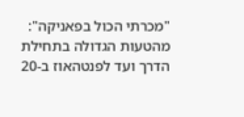"מכרתי הכול בפאניקה": מהטעות הגדולה בתחילת הדרך ועד לפנטהאוז ב-20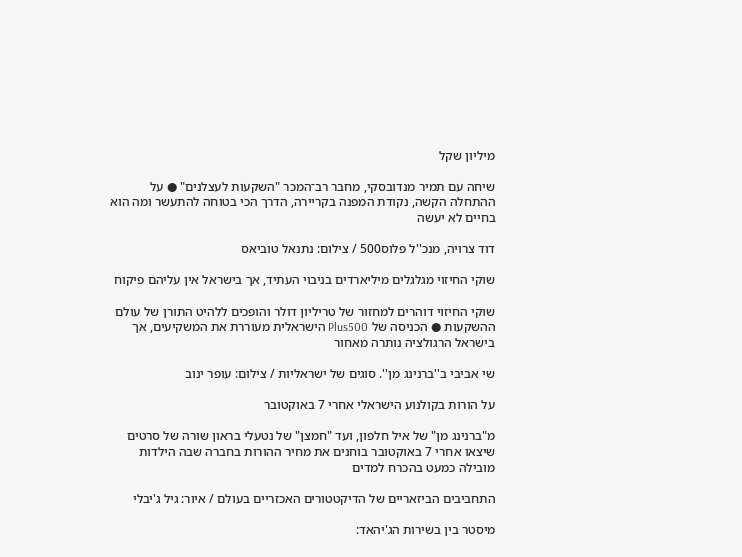מיליון שקל

שיחה עם תמיר מנדובסקי, מחבר רב־המכר "השקעות לעצלנים" ● על ההתחלה הקשה, נקודת המפנה בקריירה, הדרך הכי בטוחה להתעשר ומה הוא בחיים לא יעשה

דוד צרויה, מנכ''ל פלוס500 / צילום: נתנאל טוביאס

שוקי החיזוי מגלגלים מיליארדים בניבוי העתיד, אך בישראל אין עליהם פיקוח

שוקי החיזוי דוהרים למחזור של טריליון דולר והופכים ללהיט התורן של עולם ההשקעות ● הכניסה של Plus500 הישראלית מעוררת את המשקיעים, אך בישראל הרגולציה נותרה מאחור

שי אביבי ב''ברנינג מן''. סוגים של ישראליות / צילום: עופר ינוב

על הורות בקולנוע הישראלי אחרי 7 באוקטובר

מ"ברנינג מן" של איל חלפון, ועד "חמצן" של נטעלי בראון שורה של סרטים שיצאו אחרי 7 באוקטובר בוחנים את מחיר ההורות בחברה שבה הילדות מובילה כמעט בהכרח למדים

התחביבים הביזאריים של הדיקטטורים האכזריים בעולם / איור: גיל ג'יבלי

מיסטר בין בשירות הג'יהאד: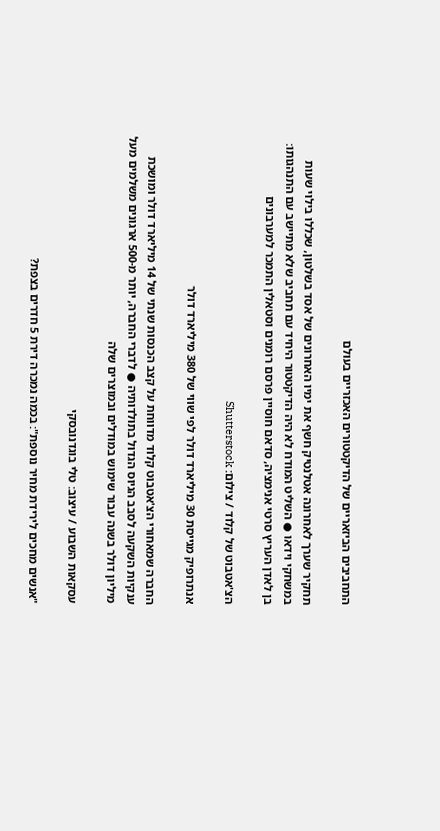התחביבים הביזאריים של הדיקטטורים האכזריים בעולם

תחקיר שערך לאחרונה אטלנטיק חשף את ימיו האחרונים של אסד בשלטון, שכללו בילוי שעות במשחקי וידאו ● השליט המודח לא היה הדיקטטור היחיד עם תחביב שלא מתיישב עם התנהגותו: בן לאדן העריץ סרטי אנימציה, סדאם חוסיין פרסם רומנים וסטאלין התמכר למערבונים

הצ'אטבוט של קלוד / צילום: Shutterstock

אנתרופיק מגייסת 30 מיליארד דולר לפי שווי של 380 מיליארד דולר

החברה שמאחורי הצ'אטבוט קלוד מדווחת על קצב הכנסות שנתי של 14 מיליארד דולר ומושכת ענקיות השקעה לסבב הגיוס הגדול בתולדותיה ● לדברי החברה, יותר מ-500 ארגונים משלמים מעל מיליון דולר בשנה עבור שימוש במודלים ובמוצרים שלה

עסקאות השבוע / עיצוב: טלי בוגדנובסקי

"אנשים מחכים לירידת מחיר נוספת": בכמה נמכרה דירת 5 חדרים בצפת?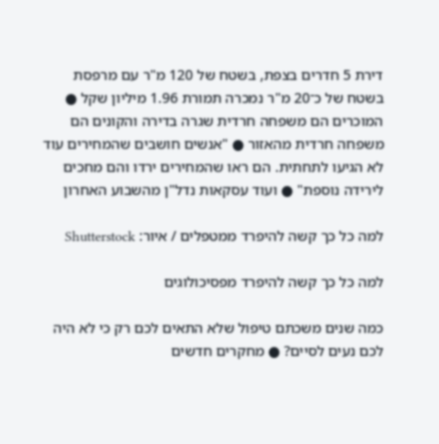דירת 5 חדרים בצפת, בשטח של 120 מ"ר עם מרפסת בשטח של כ־20 מ"ר נמכרה תמורת 1.96 מיליון שקל ● המוכרים הם משפחה חרדית שגרה בדירה והקונים הם משפחה חרדית מהאזור ● "אנשים חושבים שהמחירים עוד לא הגיעו לתחתית. הם ראו שהמחירים ירדו והם מחכים לירידה נוספת" ● ועוד עסקאות נדל"ן מהשבוע האחרון

למה כל כך קשה להיפרד ממטפלים / איור: Shutterstock

למה כל כך קשה להיפרד מפסיכולוגים

כמה שנים משכתם טיפול שלא התאים לכם רק כי לא היה לכם נעים לסיים? ● מחקרים חדשים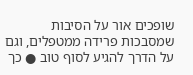שופכים אור על הסיבות שמסבכות פרידה ממטפלים, וגם על הדרך להגיע לסוף טוב ● כך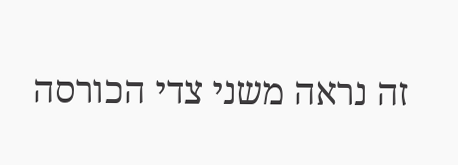זה נראה משני צדי הכורסה